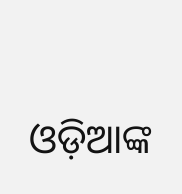ଓଡ଼ିଆଙ୍କ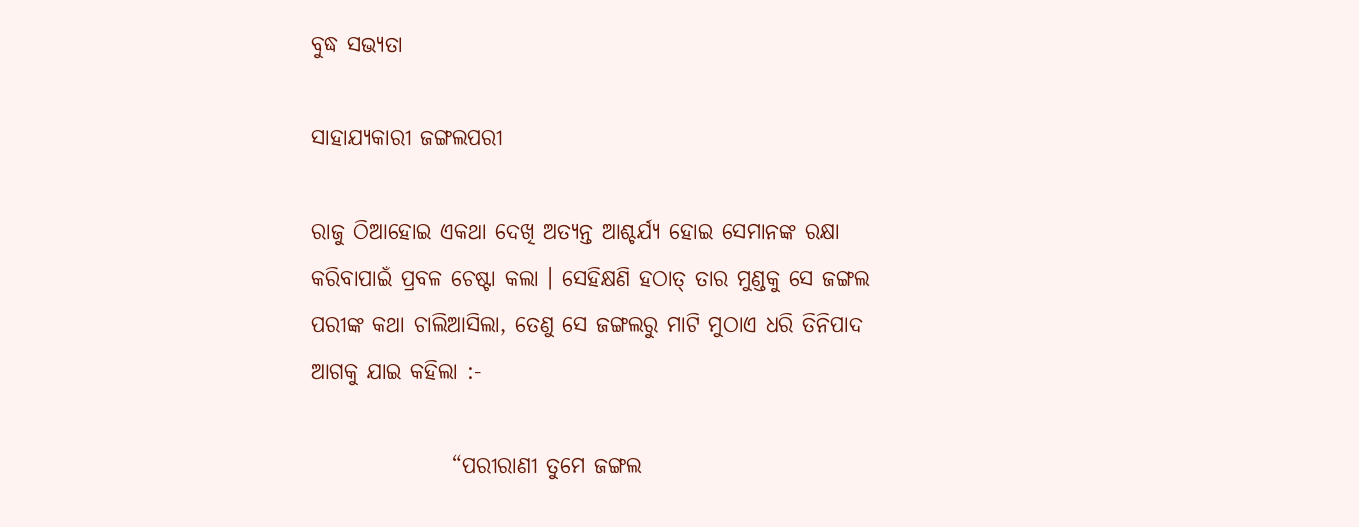ବୁଦ୍ଧ ସଭ୍ୟତା

ସାହାଯ୍ୟକାରୀ ଜଙ୍ଗଲପରୀ

ରାଜୁ ଠିଆହୋଇ ଏକଥା ଦେଖି ଅତ୍ୟନ୍ତ ଆଶ୍ଚର୍ଯ୍ୟ ହୋଇ ସେମାନଙ୍କ ରକ୍ଷା କରିବାପାଇଁ ପ୍ରବଳ ଚେଷ୍ଟା କଲା । ସେହିକ୍ଷଣି ହଠାତ୍ ତାର ମୁଣ୍ଡକୁ ସେ ଜଙ୍ଗଲ ପରୀଙ୍କ କଥା ଚାଲିଆସିଲା, ତେଣୁ ସେ ଜଙ୍ଗଲରୁ ମାଟି ମୁଠାଏ ଧରି ତିନିପାଦ ଆଗକୁ ଯାଇ କହିଲା :-

                “ପରୀରାଣୀ ତୁମେ ଜଙ୍ଗଲ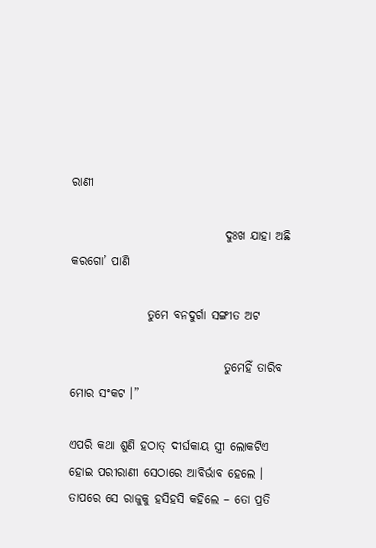ରାଣୀ

                                ଦୁଃଖ ଯାହା ଅଛି କରଗୋ’ ପାଣି

                ତୁମେ ବନଦୁର୍ଗା ସଙ୍ଗୀତ ଅଟ

                                ତୁମେହିଁ ତାରିବ ମୋର ସଂକଟ ।”

ଏପରି କଥା ଶୁଣି ହଠାତ୍ ଦୀର୍ଘକାୟ ସ୍ତ୍ରୀ ଲୋକଟିଏ ହୋଇ ପରୀରାଣୀ ସେଠାରେ ଆବିର୍ଭାବ ହେଲେ । ତାପରେ ସେ ରାଜୁକୁ ହସିହସି କହିଲେ – ତୋ ପ୍ରତି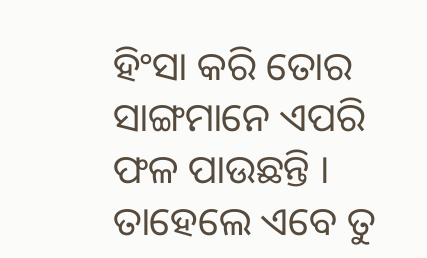ହିଂସା କରି ତୋର ସାଙ୍ଗମାନେ ଏପରି ଫଳ ପାଉଛନ୍ତି । ତାହେଲେ ଏବେ ତୁ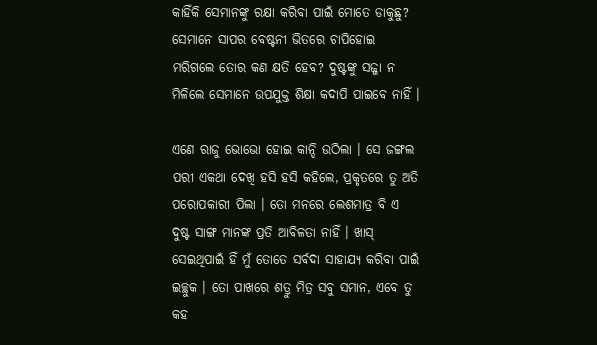କାହିଁକି ସେମାନଙ୍କୁ ରକ୍ଷା କରିବା ପାଇଁ ମୋତେ ଡାକୁଛୁ? ସେମାନେ ସାପର ବେଷ୍ଟନୀ ଭିତରେ ଚାପିହୋଇ ମରିଗଲେ ତୋର କଣ କ୍ଷତି ହେବ? ଦୁଷ୍ଟଙ୍କୁ ସଜ୍ଜା ନ ମିଳିଲେ ସେମାନେ ଉପଯୁକ୍ତ ଶିକ୍ଷା କଦାପି ପାଇବେ ନାହିଁ ।

ଏଣେ ରାଜୁ ଭୋଭୋ ହୋଇ କାନ୍ଦି ଉଠିଲା । ସେ ଜଙ୍ଗଲ ପରୀ ଏକଥା ଦେଖି ହସି ହସି କହିଲେ, ପ୍ରକୃତରେ ତୁ ଅତି ପରୋପକାରୀ ପିଲା । ତୋ ମନରେ ଲେଶମାତ୍ର ବି ଏ ଦୁଷ୍ଟ ସାଙ୍ଗ ମାନଙ୍କ ପ୍ରତି ଆବିଳତା ନାହିଁ । ଖାସ୍ ସେଇଥିପାଇଁ ହିଁ ମୁଁ ତୋତେ ସର୍ବଦା ସାହାଯ୍ୟ କରିବା ପାଇଁ ଇଚ୍ଛୁକ । ତୋ ପାଖରେ ଶତ୍ରୁ ମିତ୍ର ସବୁ ସମାନ, ଏବେ ତୁ କହ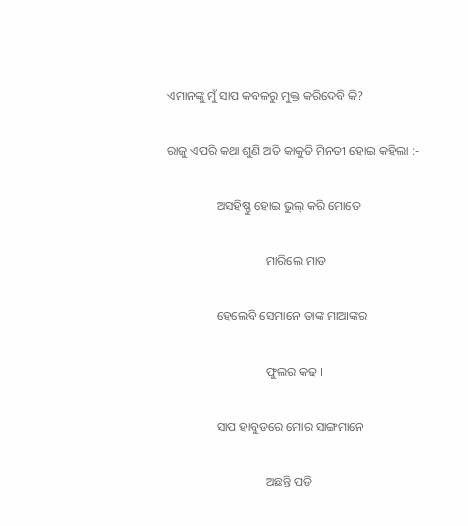ଏମାନଙ୍କୁ ମୁଁ ସାପ କବଳରୁ ମୁକ୍ତ କରିଦେବି କି?

ରାଜୁ ଏପରି କଥା ଶୁଣି ଅତି କାକୁତି ମିନତୀ ହୋଇ କହିଲା :-

                ଅସହିଷ୍ଣୁ ହୋଇ ଭୁଲ୍ କରି ମୋତେ

                                ମାରିଲେ ମାଡ

                ହେଲେବି ସେମାନେ ତାଙ୍କ ମାଆଙ୍କର

                                ଫୁଲର କଢ ।

                ସାପ ହାବୁଡରେ ମୋର ସାଙ୍ଗମାନେ

                                ଅଛନ୍ତି ପଡି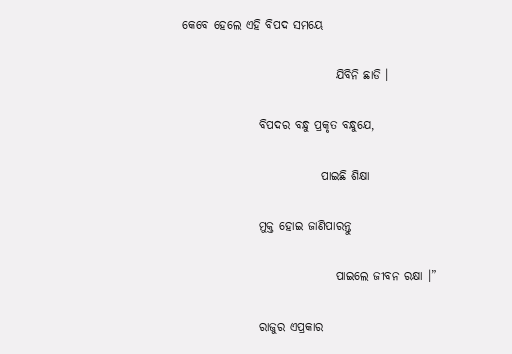କେବେ ହେଲେ ଏହି ବିପଦ ସମୟେ

                                ଯିବିନି ଛାଡି ।

                ବିପଦର ବନ୍ଧୁ ପ୍ରକୃତ ବନ୍ଧୁଯେ,

                             ପାଇଛି ଶିକ୍ଷା

                ମୁକ୍ତ ହୋଇ ଜାଣିପାରନ୍ତୁ

                                ପାଇଲେ ଜୀବନ ରକ୍ଷା ।”

                ରାଜୁର ଏପ୍ରକାର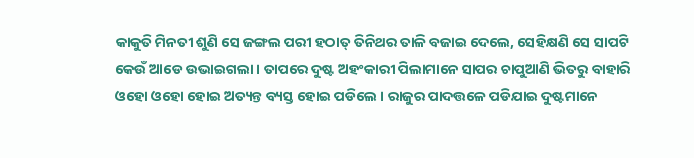କାକୁତି ମିନତୀ ଶୁଣି ସେ ଜଙ୍ଗଲ ପରୀ ହଠାତ୍ ତିନିଥର ତାଳି ବଜାଇ ଦେଲେ, ସେହିକ୍ଷଣି ସେ ସାପଟି କେଉଁ ଆଡେ ଉଭାଇଗଲା । ତାପରେ ଦୁଷ୍ଟ ଅହଂକାରୀ ପିଲାମାନେ ସାପର ଚାପୁଆଣି ଭିତରୁ ବାହାରି ଓହୋ ଓହୋ ହୋଇ ଅତ୍ୟନ୍ତ ବ୍ୟସ୍ତ ହୋଇ ପଡିଲେ । ରାଜୁର ପାଦତ୍ତଳେ ପଡିଯାଇ ଦୁଷ୍ଟମାନେ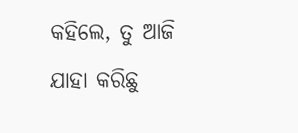କହିଲେ, ତୁ ଆଜି ଯାହା କରିଛୁ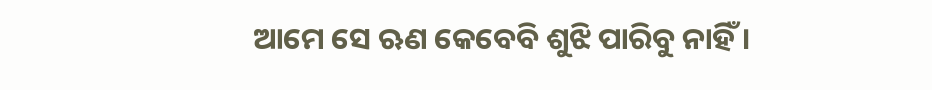ଆମେ ସେ ଋଣ କେବେବି ଶୁଝି ପାରିବୁ ନାହିଁ ।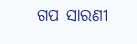ଗପ ସାରଣୀ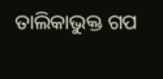ତାଲିକାଭୁକ୍ତ ଗପ